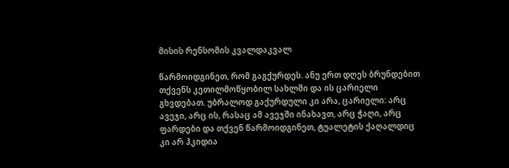მისის რენსომის კვალდაკვალ

წარმოიდგინეთ, რომ გაგქურდეს. ანუ ერთ დღეს ბრუნდებით თქვენს კეთილმოწყობილ სახლში და ის ცარიელი გხვდებათ. უბრალოდ გაქურდული კი არა, ცარიელი: არც ავეჯი, არც ის, რასაც ამ ავეჯში ინახავთ, არც ჭაღი, არც ფარდები და თქვენ წარმოიდგინეთ, ტუალეტის ქაღალდიც კი არ ჰკიდია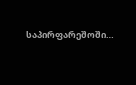საპირფარეშოში…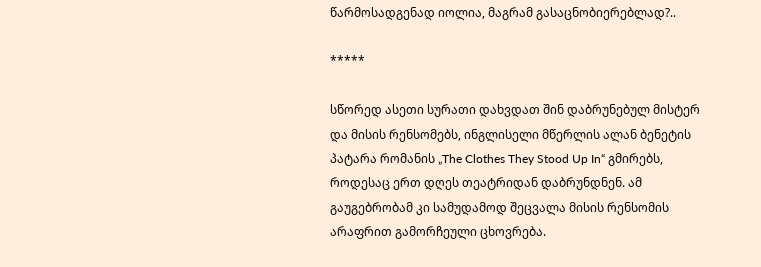წარმოსადგენად იოლია, მაგრამ გასაცნობიერებლად?..

*****

სწორედ ასეთი სურათი დახვდათ შინ დაბრუნებულ მისტერ და მისის რენსომებს, ინგლისელი მწერლის ალან ბენეტის პატარა რომანის „The Clothes They Stood Up In“ გმირებს, როდესაც ერთ დღეს თეატრიდან დაბრუნდნენ. ამ გაუგებრობამ კი სამუდამოდ შეცვალა მისის რენსომის არაფრით გამორჩეული ცხოვრება.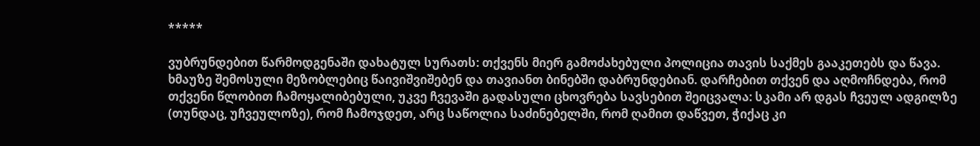*****

ვუბრუნდებით წარმოდგენაში დახატულ სურათს: თქვენს მიერ გამოძახებული პოლიცია თავის საქმეს გააკეთებს და წავა. ხმაუზე შემოსული მეზობლებიც წაივიშვიშებენ და თავიანთ ბინებში დაბრუნდებიან. დარჩებით თქვენ და აღმოჩნდება, რომ თქვენი წლობით ჩამოყალიბებული, უკვე ჩვევაში გადასული ცხოვრება სავსებით შეიცვალა: სკამი არ დგას ჩვეულ ადგილზე (თუნდაც, უჩვეულოზე), რომ ჩამოჯდეთ, არც საწოლია საძინებელში, რომ ღამით დაწვეთ, ჭიქაც კი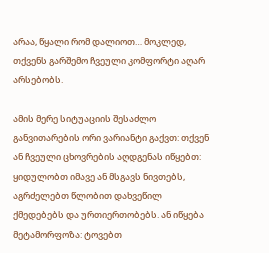არაა, წყალი რომ დალიოთ… მოკლედ, თქვენს გარშემო ჩვეული კომფორტი აღარ არსებობს.

ამის მერე სიტუაციის შესაძლო განვითარების ორი ვარიანტი გაქვთ: თქვენ ან ჩვეული ცხოვრების აღდგენას იწყებთ: ყიდულობთ იმავე ან მსგავს ნივთებს, აგრძელებთ წლობით დახვეწილ ქმედებებს და ურთიერთობებს. ან იწყება მეტამორფოზა: ტოვებთ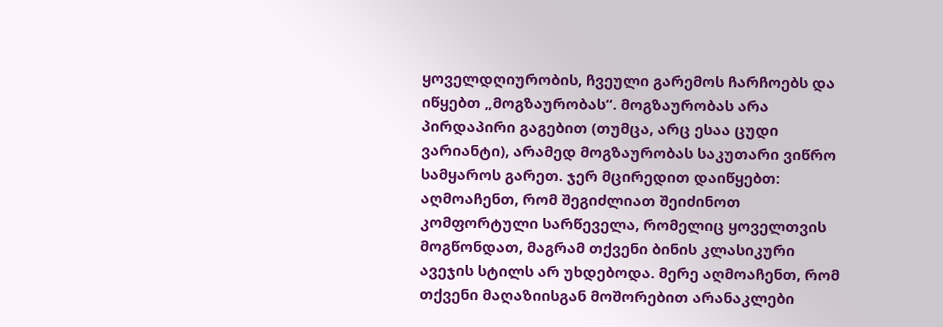ყოველდღიურობის, ჩვეული გარემოს ჩარჩოებს და იწყებთ „მოგზაურობას“. მოგზაურობას არა პირდაპირი გაგებით (თუმცა, არც ესაა ცუდი ვარიანტი), არამედ მოგზაურობას საკუთარი ვიწრო სამყაროს გარეთ. ჯერ მცირედით დაიწყებთ: აღმოაჩენთ, რომ შეგიძლიათ შეიძინოთ  კომფორტული სარწეველა, რომელიც ყოველთვის მოგწონდათ, მაგრამ თქვენი ბინის კლასიკური ავეჯის სტილს არ უხდებოდა. მერე აღმოაჩენთ, რომ თქვენი მაღაზიისგან მოშორებით არანაკლები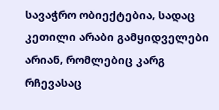სავაჭრო ობიექტებია, სადაც  კეთილი არაბი გამყიდველები არიან, რომლებიც კარგ რჩევასაც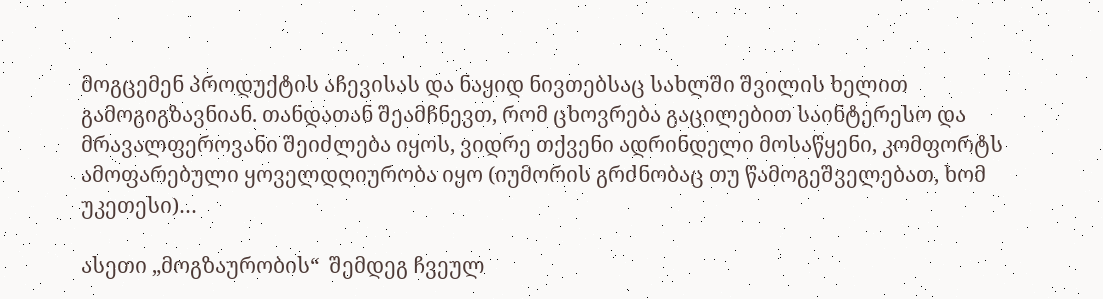მოგცემენ პროდუქტის აჩევისას და ნაყიდ ნივთებსაც სახლში შვილის ხელით გამოგიგზავნიან. თანდათან შეამჩნევთ, რომ ცხოვრება გაცილებით საინტერესო და მრავალფეროვანი შეიძლება იყოს, ვიდრე თქვენი ადრინდელი მოსაწყენი, კომფორტს ამოფარებული ყოველდღიურობა იყო (იუმორის გრძნობაც თუ წამოგეშველებათ, ხომ უკეთესი)…

ასეთი „მოგზაურობის“  შემდეგ ჩვეულ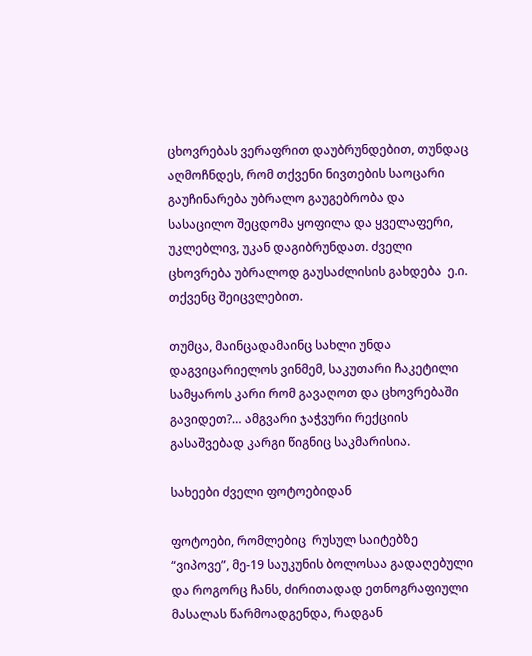ცხოვრებას ვერაფრით დაუბრუნდებით, თუნდაც აღმოჩნდეს, რომ თქვენი ნივთების საოცარი გაუჩინარება უბრალო გაუგებრობა და სასაცილო შეცდომა ყოფილა და ყველაფერი, უკლებლივ, უკან დაგიბრუნდათ. ძველი ცხოვრება უბრალოდ გაუსაძლისის გახდება  ე.ი. თქვენც შეიცვლებით.

თუმცა, მაინცადამაინც სახლი უნდა დაგვიცარიელოს ვინმემ, საკუთარი ჩაკეტილი სამყაროს კარი რომ გავაღოთ და ცხოვრებაში გავიდეთ?… ამგვარი ჯაჭვური რექციის გასაშვებად კარგი წიგნიც საკმარისია.

სახეები ძველი ფოტოებიდან

ფოტოები, რომლებიც  რუსულ საიტებზე “ვიპოვე”, მე-19 საუკუნის ბოლოსაა გადაღებული და როგორც ჩანს, ძირითადად ეთნოგრაფიული მასალას წარმოადგენდა, რადგან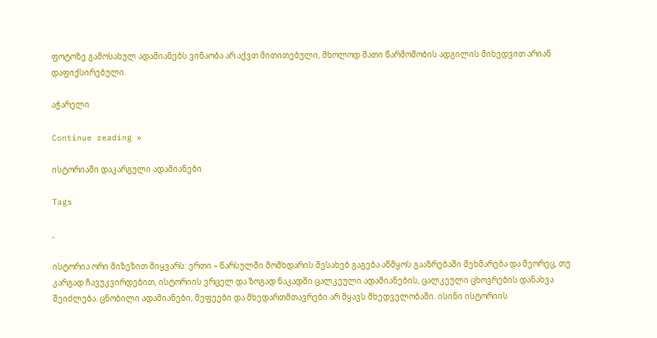ფოტოზე გამოსახულ ადამიანებს ვინაობა არ აქვთ მითითებული, მხოლოდ მათი წარმოშობის ადგილის მიხედვით არიან დაფიქსირებული.

აჭარელი

Continue reading »

ისტორიაში დაკარგული ადამიანები

Tags

,

ისტორია ორი მიზეზით მიყვარს: ერთი – წარსულში მომხდარის შესახებ გაგება აწმყოს გააზრებაში მეხმარება და მეორეც, თუ კარგად ჩავუკვირდებით, ისტორიის ვრცელ და ზოგად ნაკადში ცალკეული ადამიანების, ცალკეული ცხოვრების დანახვა შეიძლება. ცნობილი ადამიანები, მეფეები და მხედართმთავრები არ მყავს მხედველობაში. ისინი ისტორიის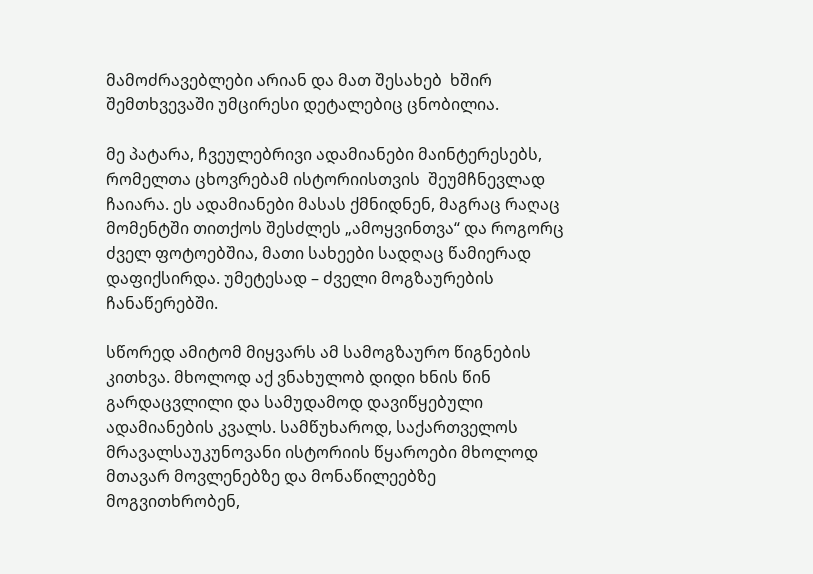მამოძრავებლები არიან და მათ შესახებ  ხშირ შემთხვევაში უმცირესი დეტალებიც ცნობილია.

მე პატარა, ჩვეულებრივი ადამიანები მაინტერესებს, რომელთა ცხოვრებამ ისტორიისთვის  შეუმჩნევლად ჩაიარა. ეს ადამიანები მასას ქმნიდნენ, მაგრაც რაღაც მომენტში თითქოს შესძლეს „ამოყვინთვა“ და როგორც ძველ ფოტოებშია, მათი სახეები სადღაც წამიერად დაფიქსირდა. უმეტესად – ძველი მოგზაურების ჩანაწერებში.

სწორედ ამიტომ მიყვარს ამ სამოგზაურო წიგნების კითხვა. მხოლოდ აქ ვნახულობ დიდი ხნის წინ გარდაცვლილი და სამუდამოდ დავიწყებული ადამიანების კვალს. სამწუხაროდ, საქართველოს მრავალსაუკუნოვანი ისტორიის წყაროები მხოლოდ მთავარ მოვლენებზე და მონაწილეებზე მოგვითხრობენ,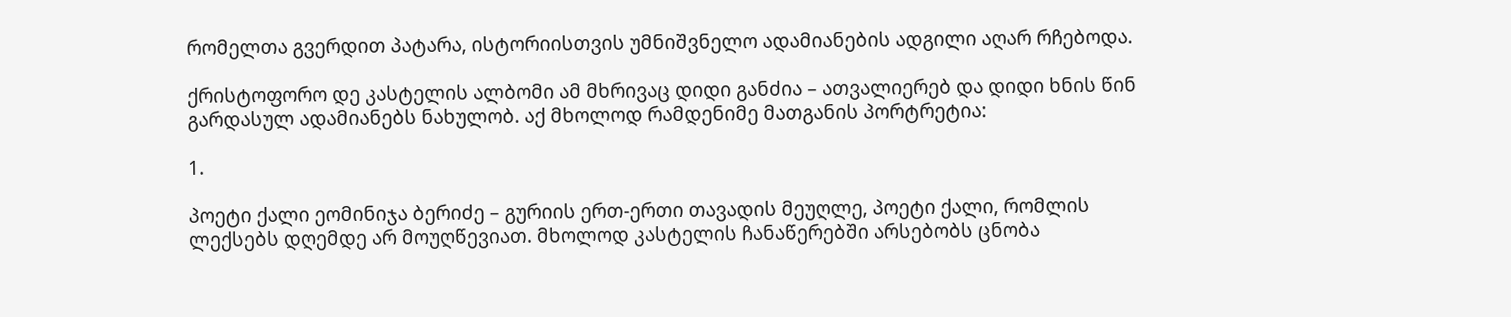რომელთა გვერდით პატარა, ისტორიისთვის უმნიშვნელო ადამიანების ადგილი აღარ რჩებოდა.

ქრისტოფორო დე კასტელის ალბომი ამ მხრივაც დიდი განძია – ათვალიერებ და დიდი ხნის წინ გარდასულ ადამიანებს ნახულობ. აქ მხოლოდ რამდენიმე მათგანის პორტრეტია:

1.

პოეტი ქალი ეომინიჯა ბერიძე – გურიის ერთ-ერთი თავადის მეუღლე, პოეტი ქალი, რომლის ლექსებს დღემდე არ მოუღწევიათ. მხოლოდ კასტელის ჩანაწერებში არსებობს ცნობა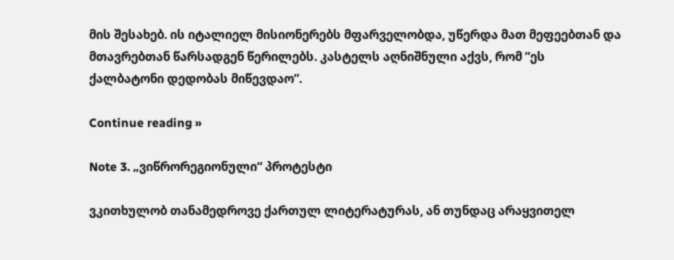მის შესახებ. ის იტალიელ მისიონერებს მფარველობდა, უწერდა მათ მეფეებთან და მთავრებთან წარსადგენ წერილებს. კასტელს აღნიშნული აქვს, რომ ”ეს ქალბატონი დედობას მიწევდაო”.

Continue reading »

Note 3. „ვიწრორეგიონული“ პროტესტი

ვკითხულობ თანამედროვე ქართულ ლიტერატურას, ან თუნდაც არაყვითელ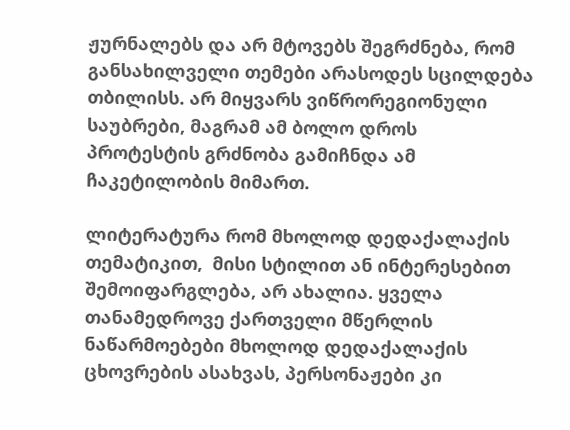ჟურნალებს და არ მტოვებს შეგრძნება, რომ განსახილველი თემები არასოდეს სცილდება თბილისს. არ მიყვარს ვიწრორეგიონული საუბრები, მაგრამ ამ ბოლო დროს პროტესტის გრძნობა გამიჩნდა ამ ჩაკეტილობის მიმართ.

ლიტერატურა რომ მხოლოდ დედაქალაქის თემატიკით,  მისი სტილით ან ინტერესებით შემოიფარგლება, არ ახალია. ყველა თანამედროვე ქართველი მწერლის ნაწარმოებები მხოლოდ დედაქალაქის ცხოვრების ასახვას, პერსონაჟები კი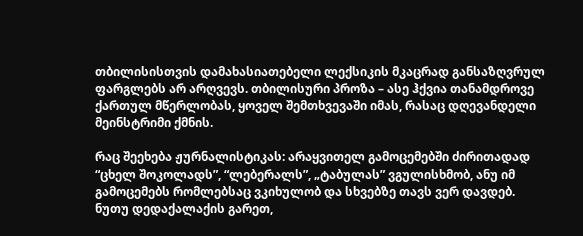თბილისისთვის დამახასიათებელი ლექსიკის მკაცრად განსაზღვრულ ფარგლებს არ არღვევს. თბილისური პროზა – ასე ჰქვია თანამდროვე ქართულ მწერლობას, ყოველ შემთხვევაში იმას, რასაც დღევანდელი მეინსტრიმი ქმნის.

რაც შეეხება ჟურნალისტიკას: არაყვითელ გამოცემებში ძირითადად “ცხელ შოკოლადს”, “ლებერალს”, „ტაბულას” ვგულისხმობ, ანუ იმ გამოცემებს რომლებსაც ვკიხულობ და სხვებზე თავს ვერ დავდებ. ნუთუ დედაქალაქის გარეთ,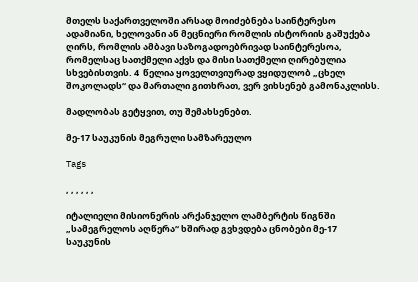მთელს საქართველოში არსად მოიძებნება საინტერესო ადამიანი, ხელოვანი ან მეცნიერი რომლის ისტორიის გაშუქება ღირს, რომლის ამბავი საზოგადოებრივად საინტერესოა, რომელსაც სათქმელი აქვს და მისი სათქმელი ღირებულია სხვებისთვის. 4  წელია ყოველთვიურად ვყიდულობ „ცხელ შოკოლადს“ და მართალი გითხრათ, ვერ ვიხსენებ გამონაკლისს.

მადლობას გეტყვით, თუ შემახსენებთ.

მე-17 საუკუნის მეგრული სამზარეულო

Tags

, , , , , ,

იტალიელი მისიონერის არქანჯელო ლამბერტის წიგნში „სამეგრელოს აღწერა“ ხშირად გვხვდება ცნობები მე-17 საუკუნის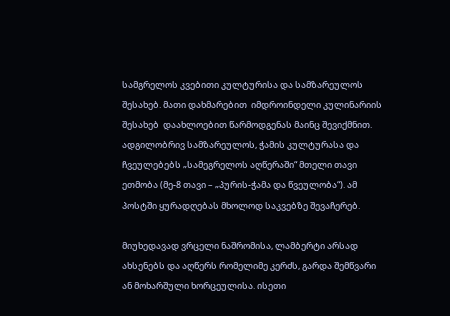სამგრელოს კვებითი კულტურისა და სამზარეულოს შესახებ. მათი დახმარებით  იმდროინდელი კულინარიის შესახებ  დაახლოებით წარმოდგენას მაინც შევიქმნით.  ადგილობრივ სამზარეულოს, ჭამის კულტურასა და ჩვეულებებს „სამეგრელოს აღწერაში“ მთელი თავი ეთმობა (მე-8 თავი – „პურის-ჭამა და წვეულობა“). ამ პოსტში ყურადღებას მხოლოდ საკვებზე შევაჩერებ.

მიუხედავად ვრცელი ნაშრომისა, ლამბერტი არსად ახსენებს და აღწერს რომელიმე კერძს, გარდა შემწვარი ან მოხარშული ხორცეულისა. ისეთი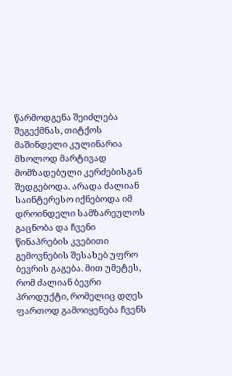წარმოდგენა შეიძლება შეგექმნას, თიტქოს მაშინდელი კულინარია მხოლოდ მარტივად მომზადებული კერძებისგან შედგებოდა. არადა ძალიან საინტერესო იქნებოდა იმ დროინდელი სამზარეულოს გაცნობა და ჩვენი წინაპრების კვებითი გემოვნების შესახებ უფრო ბევრის გაგება. მით უმეტეს, რომ ძალიან ბევრი პროდუქტი, რომელიც დღეს ფართოდ გამოიყენება ჩვენს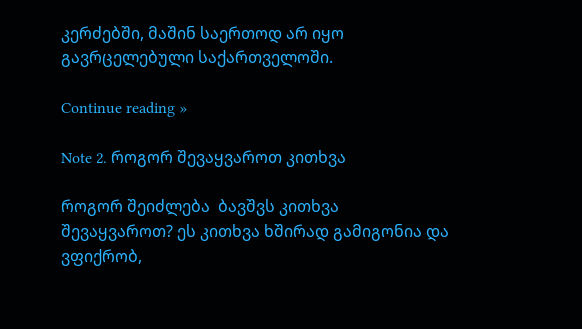კერძებში, მაშინ საერთოდ არ იყო  გავრცელებული საქართველოში.

Continue reading »

Note 2. როგორ შევაყვაროთ კითხვა

როგორ შეიძლება  ბავშვს კითხვა შევაყვაროთ? ეს კითხვა ხშირად გამიგონია და ვფიქრობ,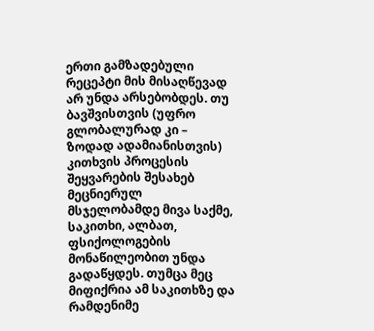ერთი გამზადებული რეცეპტი მის მისაღწევად არ უნდა არსებობდეს. თუ ბავშვისთვის (უფრო გლობალურად კი – ზოდად ადამიანისთვის) კითხვის პროცესის შეყვარების შესახებ მეცნიერულ  მსჯელობამდე მივა საქმე, საკითხი, ალბათ, ფსიქოლოგების მონაწილეობით უნდა გადაწყდეს. თუმცა მეც მიფიქრია ამ საკითხზე და რამდენიმე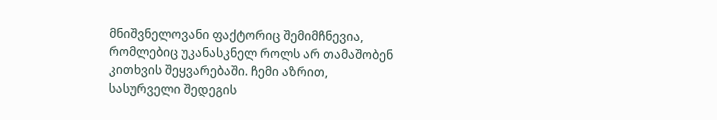მნიშვნელოვანი ფაქტორიც შემიმჩნევია, რომლებიც უკანასკნელ როლს არ თამაშობენ   კითხვის შეყვარებაში. ჩემი აზრით, სასურველი შედეგის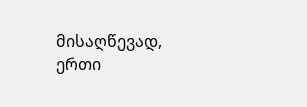მისაღწევად, ერთი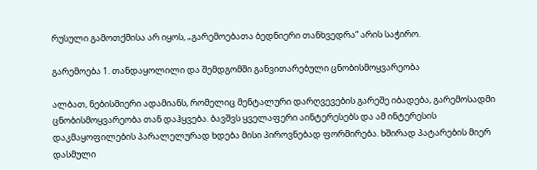რუსული გამოთქმისა არ იყოს, „გარემოებათა ბედნიერი თანხვედრა“ არის საჭირო.

გარემოება 1. თანდაყოლილი და შემდგომში განვითარებული ცნობისმოყვარეობა

ალბათ, ნებისმიერი ადამიანს, რომელიც მენტალური დარღვევების გარეშე იბადება, გარემოსადმი ცნობისმოყვარეობა თან დაჰყვება. ბავშვს ყველაფერი აინტერესებს და ამ ინტერესის დაკმაყოფილების პარალელურად ხდება მისი პიროვნებად ფორმირება. ხშირად პატარების მიერ დასმული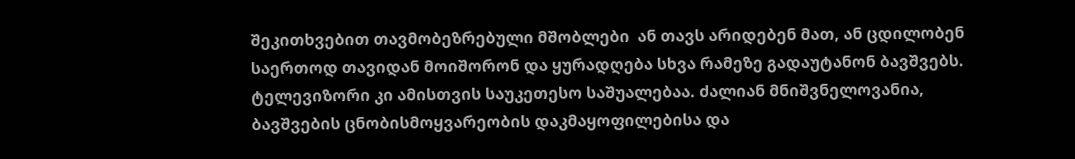შეკითხვებით თავმობეზრებული მშობლები  ან თავს არიდებენ მათ, ან ცდილობენ საერთოდ თავიდან მოიშორონ და ყურადღება სხვა რამეზე გადაუტანონ ბავშვებს. ტელევიზორი კი ამისთვის საუკეთესო საშუალებაა. ძალიან მნიშვნელოვანია, ბავშვების ცნობისმოყვარეობის დაკმაყოფილებისა და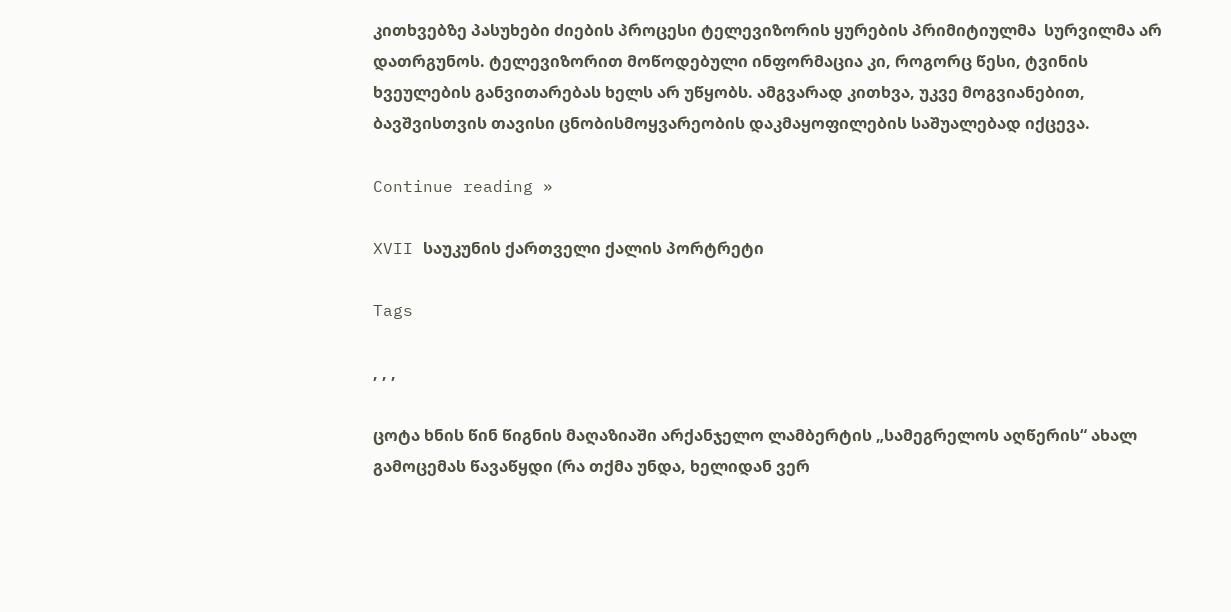კითხვებზე პასუხები ძიების პროცესი ტელევიზორის ყურების პრიმიტიულმა  სურვილმა არ დათრგუნოს. ტელევიზორით მოწოდებული ინფორმაცია კი, როგორც წესი, ტვინის ხვეულების განვითარებას ხელს არ უწყობს. ამგვარად კითხვა, უკვე მოგვიანებით, ბავშვისთვის თავისი ცნობისმოყვარეობის დაკმაყოფილების საშუალებად იქცევა.

Continue reading »

XVII საუკუნის ქართველი ქალის პორტრეტი

Tags

, , ,

ცოტა ხნის წინ წიგნის მაღაზიაში არქანჯელო ლამბერტის „სამეგრელოს აღწერის“ ახალ გამოცემას წავაწყდი (რა თქმა უნდა, ხელიდან ვერ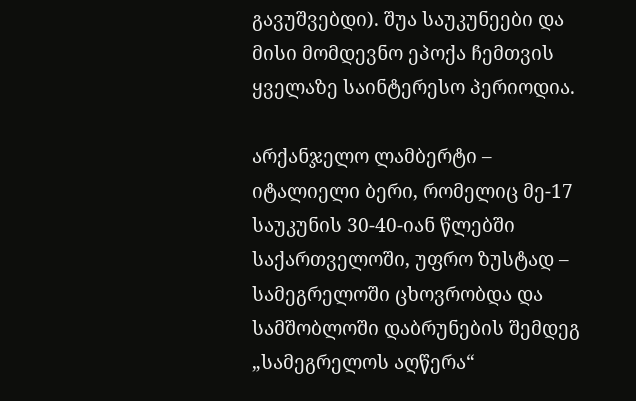გავუშვებდი). შუა საუკუნეები და მისი მომდევნო ეპოქა ჩემთვის ყველაზე საინტერესო პერიოდია.

არქანჯელო ლამბერტი – იტალიელი ბერი, რომელიც მე-17 საუკუნის 30-40-იან წლებში საქართველოში, უფრო ზუსტად – სამეგრელოში ცხოვრობდა და სამშობლოში დაბრუნების შემდეგ „სამეგრელოს აღწერა“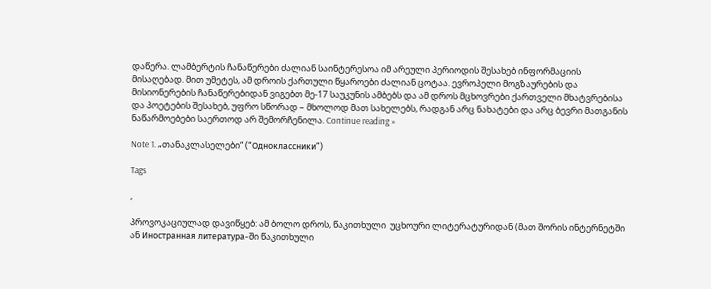დაწერა. ლამბერტის ჩანაწერები ძალიან საინტერესოა იმ არეული პერიოდის შესახებ ინფორმაციის მისაღებად. მით უმეტეს, ამ დროის ქართული წყაროები ძალიან ცოტაა. ევროპელი მოგზაურების და მისიონერების ჩანაწერებიდან ვიგებთ მე-17 საუკუნის ამბებს და ამ დროს მცხოვრები ქართველი მხატვრებისა და პოეტების შესახებ, უფრო სწორად – მხოლოდ მათ სახელებს, რადგან არც ნახატები და არც ბევრი მათგანის ნაწარმოებები საერთოდ არ შემორჩენილა. Continue reading »

Note 1. „თანაკლასელები“ (“Одноклассники”)

Tags

,

პროვოკაციულად დავიწყებ: ამ ბოლო დროს, წაკითხული  უცხოური ლიტერატურიდან (მათ შორის ინტერნეტში ან Иностранная литература-ში წაკითხული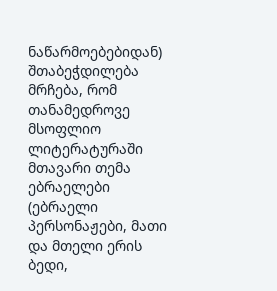ნაწარმოებებიდან) შთაბეჭდილება მრჩება, რომ თანამედროვე მსოფლიო ლიტერატურაში მთავარი თემა ებრაელები (ებრაელი პერსონაჟები, მათი და მთელი ერის ბედი,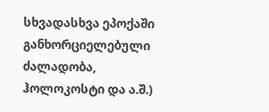სხვადასხვა ეპოქაში განხორციელებული ძალადობა, ჰოლოკოსტი და ა.შ.)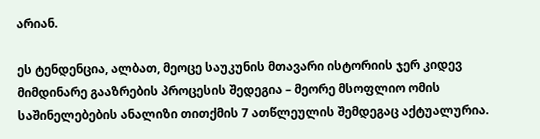არიან.

ეს ტენდენცია, ალბათ, მეოცე საუკუნის მთავარი ისტორიის ჯერ კიდევ მიმდინარე გააზრების პროცესის შედეგია – მეორე მსოფლიო ომის საშინელებების ანალიზი თითქმის 7 ათწლეულის შემდეგაც აქტუალურია.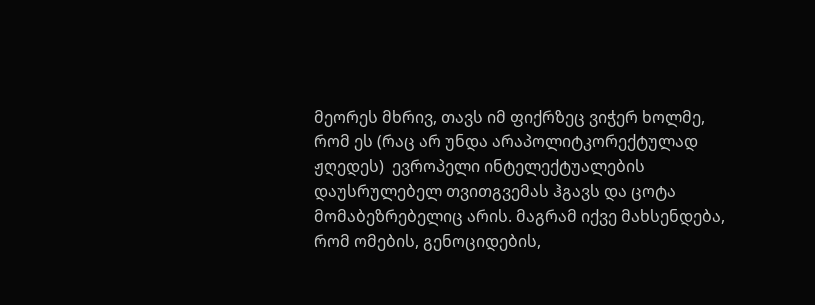მეორეს მხრივ, თავს იმ ფიქრზეც ვიჭერ ხოლმე, რომ ეს (რაც არ უნდა არაპოლიტკორექტულად ჟღედეს)  ევროპელი ინტელექტუალების დაუსრულებელ თვითგვემას ჰგავს და ცოტა მომაბეზრებელიც არის. მაგრამ იქვე მახსენდება, რომ ომების, გენოციდების,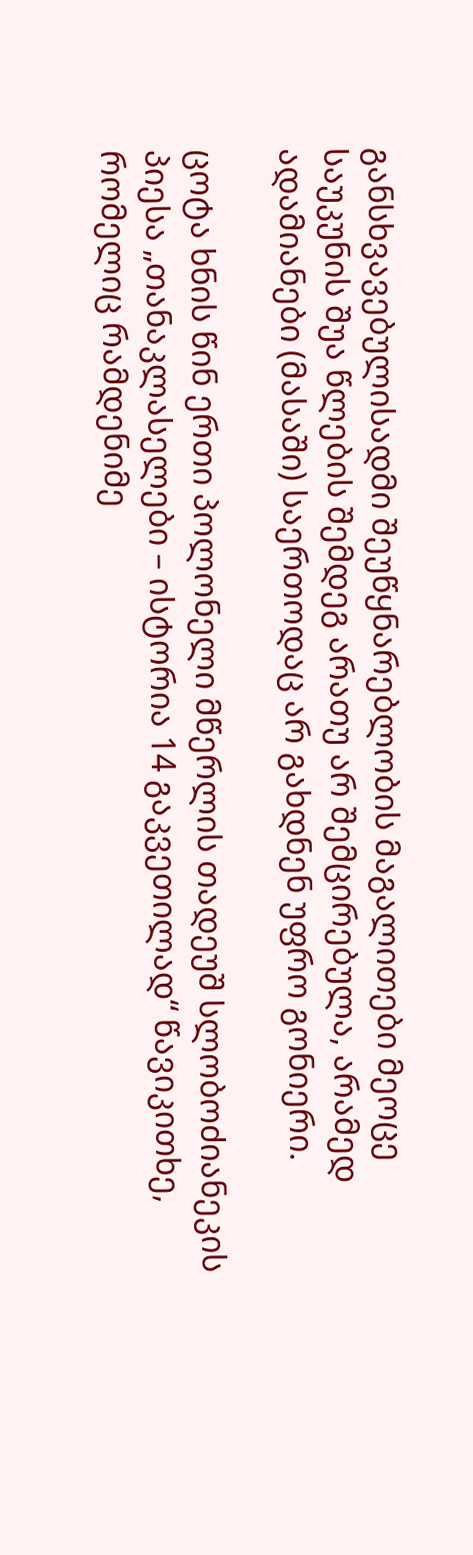განსხვავებულისადმი შეუწყნარებლობის მაგალითები მეოცე საუკუნის შუა წლების შემდეგ არათუ არ შემცირებულა, არამედ ადამიანები (მასაში) საერთოდაც არ გახდნენ უფრო გონიერი.

ცოტა ხნის წინ ერთი პოლონელი მწერლის თადეუშ სლობოძიანეკის პიესა „თანაკლასელები – ისტორია 14 გაკვეთილად“ წავიკითხე, რომელიც რამდენიმე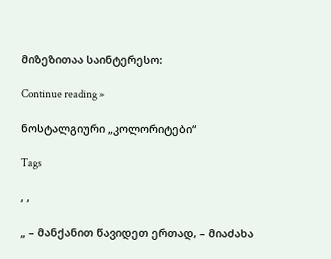მიზეზითაა საინტერესო:

Continue reading »

ნოსტალგიური „კოლორიტები“

Tags

, ,

„ – მანქანით წავიდეთ ერთად, – მიაძახა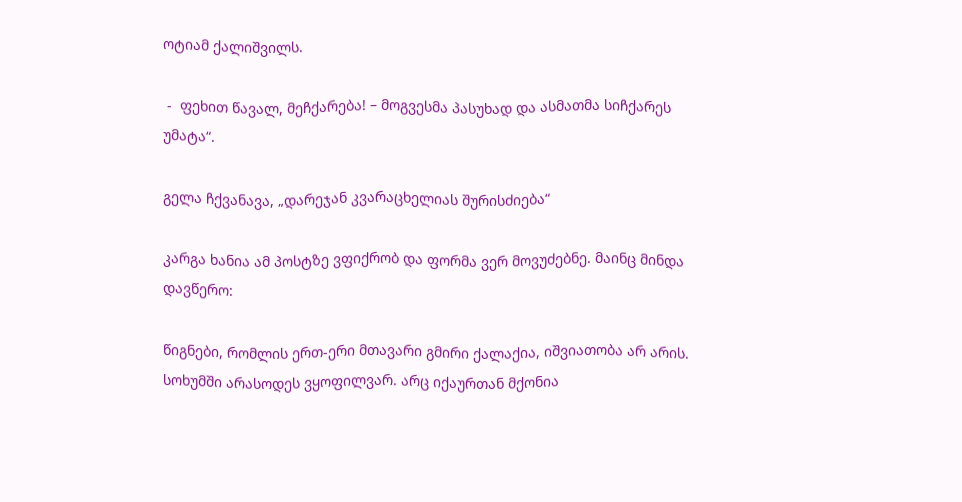ოტიამ ქალიშვილს.

 -  ფეხით წავალ, მეჩქარება! – მოგვესმა პასუხად და ასმათმა სიჩქარეს უმატა“.

გელა ჩქვანავა, „დარეჯან კვარაცხელიას შურისძიება“

კარგა ხანია ამ პოსტზე ვფიქრობ და ფორმა ვერ მოვუძებნე. მაინც მინდა დავწერო:

წიგნები, რომლის ერთ-ერი მთავარი გმირი ქალაქია, იშვიათობა არ არის. სოხუმში არასოდეს ვყოფილვარ. არც იქაურთან მქონია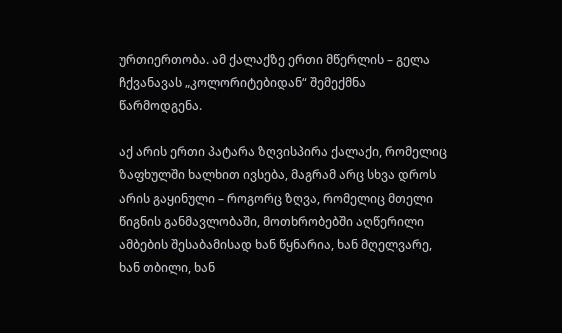ურთიერთობა. ამ ქალაქზე ერთი მწერლის – გელა ჩქვანავას „კოლორიტებიდან“ შემექმნა წარმოდგენა.

აქ არის ერთი პატარა ზღვისპირა ქალაქი, რომელიც ზაფხულში ხალხით ივსება, მაგრამ არც სხვა დროს არის გაყინული – როგორც ზღვა, რომელიც მთელი წიგნის განმავლობაში, მოთხრობებში აღწერილი ამბების შესაბამისად ხან წყნარია, ხან მღელვარე, ხან თბილი, ხან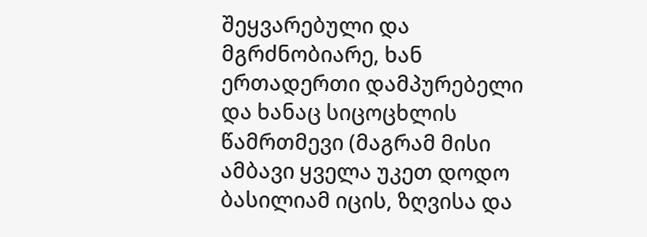შეყვარებული და მგრძნობიარე, ხან ერთადერთი დამპურებელი და ხანაც სიცოცხლის წამრთმევი (მაგრამ მისი ამბავი ყველა უკეთ დოდო ბასილიამ იცის, ზღვისა და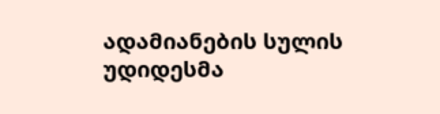ადამიანების სულის უდიდესმა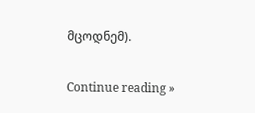მცოდნემ).

Continue reading »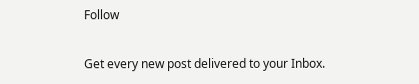Follow

Get every new post delivered to your Inbox.